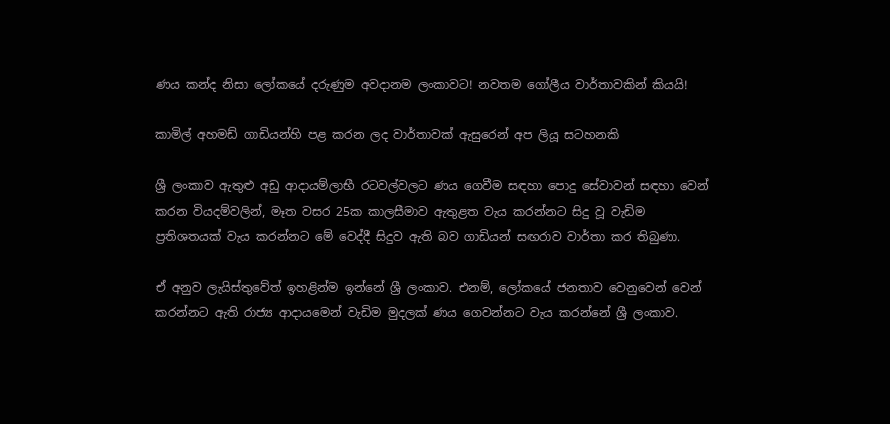ණය කන්ද නිසා ලෝකයේ දරුණුම අවදානම ලංකාවට! නවතම ගෝලීය වාර්තාවකින් කියයි!

කාමිල් අහමඩ් ගාඩියන්හි පළ කරන ලද වාර්තාවක් ඇසුරෙන් අප ලියූ සටහනකි

ශ්‍රී ලංකාව ඇතුළු අඩු ආදායම්ලාභී රටවල්වලට ණය ගෙවීම සඳහා පොදු සේවාවන් සඳහා වෙන් කරන වියදම්වලින්, මෑත වසර 25ක කාලසීමාව ඇතුළත වැය කරන්නට සිදු වූ වැඩිම ප්‍රතිශතයක් වැය කරන්නට මේ වෙද්දී සිදුව ඇති බව ගාඩියන් සඟරාව වාර්තා කර තිබුණා.

ඒ අනුව ලැයිස්තුවේත් ඉහළින්ම ඉන්නේ ශ්‍රී ලංකාව. එනම්, ලෝකයේ ජනතාව වෙනුවෙන් වෙන් කරන්නට ඇති රාජ්‍ය ආදායමෙන් වැඩිම මුදලක් ණය ගෙවන්නට වැය කරන්නේ ශ්‍රී ලංකාව.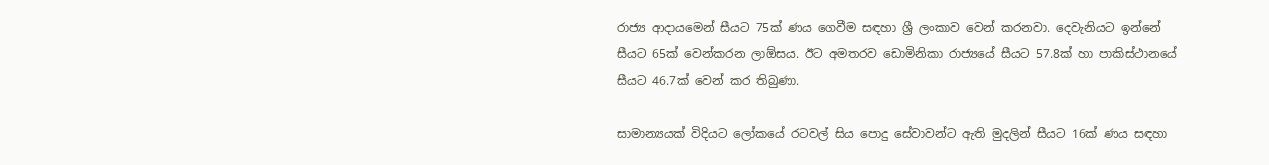රාජ්‍ය ආදායමෙන් සීයට 75ක් ණය ගෙවීම සඳහා ශ්‍රී ලංකාව වෙන් කරනවා. දෙවැනියට ඉන්නේ සීයට 65ක් වෙන්කරන ලාඕසය. ඊට අමතරව ඩොමිනිකා රාජ්‍යයේ සීයට 57.8ක් හා පාකිස්ථානයේ සීයට 46.7ක් වෙන් කර තිබුණා.

සාමාන්‍යයක් විදියට ලෝකයේ රටවල් සිය පොදු සේවාවන්ට ඇති මුදලින් සීයට 16ක් ණය සඳහා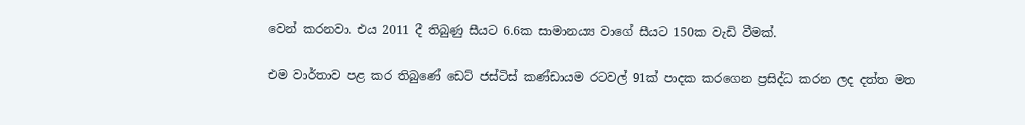වෙන් කරනවා. එය 2011 දී තිබුණු සීයට 6.6ක සාමානය්‍ය වාගේ සීයට 150ක වැඩි වීමක්.

එම වාර්තාව පළ කර තිබුණේ ඩෙට් ජස්ටිස් කණ්ඩායම රටවල් 91ක් පාදක කරගෙන ප්‍රසිද්ධ කරන ලද දත්ත මත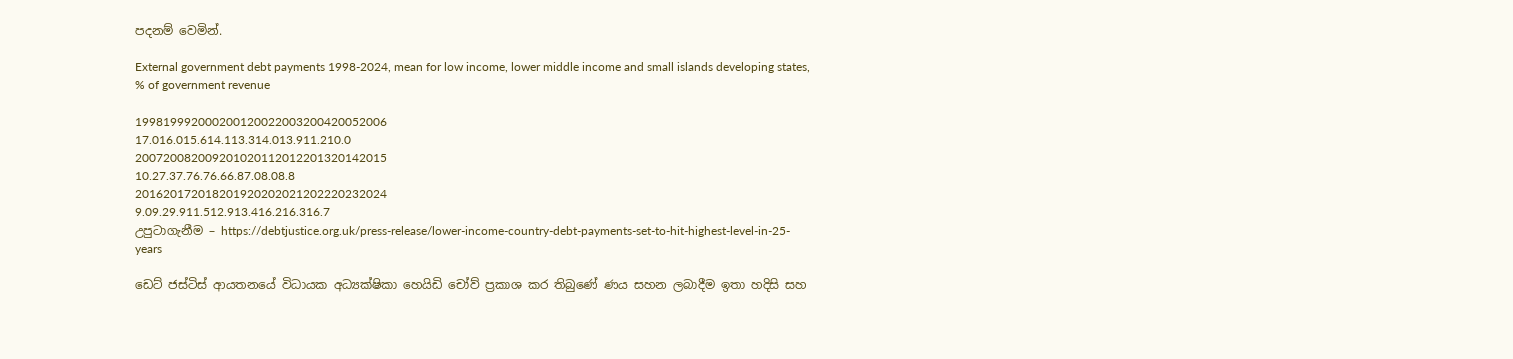පදනම් වෙමින්.

External government debt payments 1998-2024, mean for low income, lower middle income and small islands developing states, % of government revenue

199819992000200120022003200420052006
17.016.015.614.113.314.013.911.210.0
200720082009201020112012201320142015
10.27.37.76.76.66.87.08.08.8
201620172018201920202021202220232024
9.09.29.911.512.913.416.216.316.7
උපුටාගැනීම – https://debtjustice.org.uk/press-release/lower-income-country-debt-payments-set-to-hit-highest-level-in-25-years

ඩෙට් ජස්ටිස් ආයතනයේ විධායක අධ්‍යක්ෂිකා හෙයිඩි චෝව් ප්‍රකාශ කර තිබුණේ ණය සහන ලබාදීම ඉතා හදිසි සහ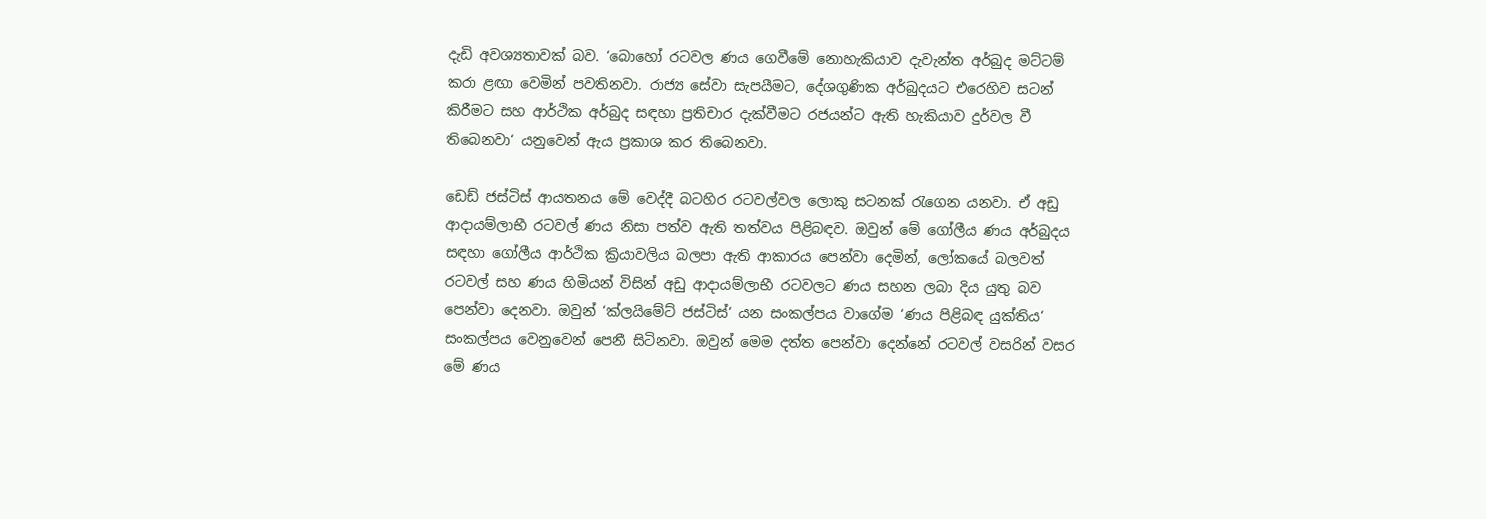දැඩි අවශ්‍යතාවක් බව. ‘බොහෝ රටවල ණය ගෙවීමේ නොහැකියාව දැවැන්ත අර්බුද මට්ටම් කරා ළඟා වෙමින් පවතිනවා. රාජ්‍ය සේවා සැපයීමට, දේශගුණික අර්බුදයට එරෙහිව සටන් කිරීමට සහ ආර්ථික අර්බුද සඳහා ප්‍රතිචාර දැක්වීමට රජයන්ට ඇති හැකියාව දුර්වල වී තිබෙනවා‘ යනුවෙන් ඇය ප්‍රකාශ කර තිබෙනවා.

ඩෙඩ් ජස්ටිස් ආයතනය මේ වෙද්දී බටහිර රටවල්වල ලොකු සටනක් රැගෙන යනවා. ඒ අඩු ආදායම්ලාභී රටවල් ණය නිසා පත්ව ඇති තත්වය පිළිබඳව. ඔවුන් මේ ගෝලීය ණය අර්බුදය සඳහා ගෝලීය ආර්ථික ක්‍රියාවලිය බලපා ඇති ආකාරය පෙන්වා දෙමින්, ලෝකයේ බලවත් රටවල් සහ ණය හිමියන් විසින් අඩු ආදායම්ලාභී රටවලට ණය සහන ලබා දිය යුතු බව පෙන්වා දෙනවා. ඔවුන් ‘ක්ලයිමේට් ජස්ටිස්‘ යන සංකල්පය වාගේම ‘ණය පිළිබඳ යුක්තිය‘ සංකල්පය වෙනුවෙන් පෙනී සිටිනවා. ඔවුන් මෙම දත්ත පෙන්වා දෙන්නේ රටවල් වසරින් වසර මේ ණය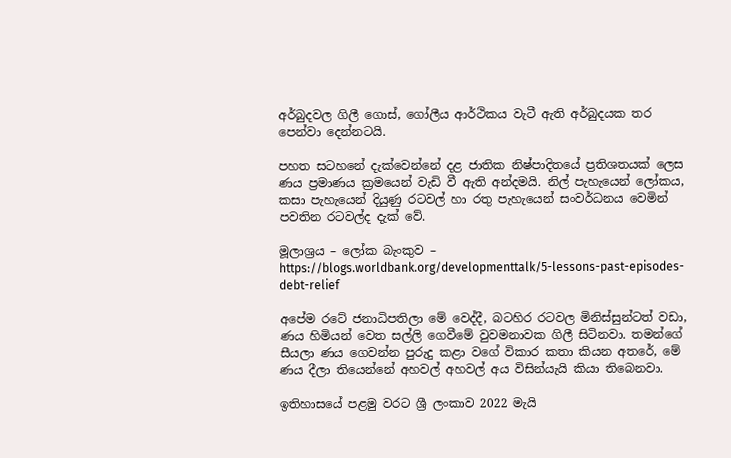අර්බුදවල ගිලී ගොස්, ගෝලීය ආර්ථිකය වැටී ඇති අර්බුදයක තර පෙන්වා දෙන්නටයි.

පහත සටහනේ දැක්වෙන්නේ දළ ජාතික නිෂ්පාදිතයේ ප්‍රතිශතයක් ලෙස ණය ප්‍රමාණය ක්‍රමයෙන් වැඩි වී ඇති අන්දමයි. නිල් පැහැයෙන් ලෝකය, කසා පැහැයෙන් දියුණු රටවල් හා රතු පැහැයෙන් සංවර්ධනය වෙමින් පවතින රටවල්ද දැක් වේ.

මූලාශ්‍රය – ලෝක බැංකුව – https://blogs.worldbank.org/developmenttalk/5-lessons-past-episodes-debt-relief

අපේම රටේ ජනාධිපතිලා මේ වෙද්දී, බටහිර රටවල මිනිස්සුන්ටත් වඩා, ණය හිමියන් වෙත සල්ලි ගෙවීමේ වුවමනාවක ගිලී සිටිනවා. තමන්ගේ සීයලා ණය ගෙවන්න පුරුදු කළා වගේ විකාර කතා කියන අතරේ, මේ ණය දීලා තියෙන්නේ අහවල් අහවල් අය විසින්යැයි කියා තිබෙනවා.

ඉතිහාසයේ පළමු වරට ශ්‍රී ලංකාව 2022 මැයි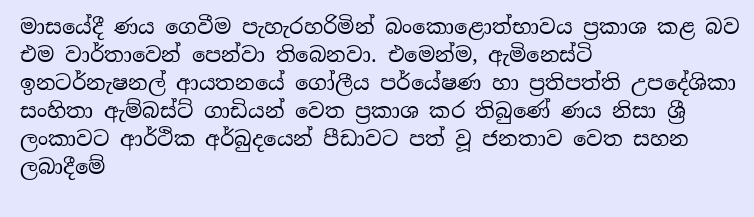මාසයේදී ණය ගෙවීම පැහැරහරිමින් බංකොළොත්භාවය ප්‍රකාශ කළ බව එම වාර්තාවෙන් පෙන්වා තිබෙනවා. එමෙන්ම, ඇමිනෙස්ටි ඉනටර්නැෂනල් ආයතනයේ ගෝලීය පර්යේෂණ හා ප්‍රතිපත්ති උපදේශිකා සංහිතා ඇම්බස්ට් ගාඩියන් වෙත ප්‍රකාශ කර තිබුණේ ණය නිසා ශ්‍රී ලංකාවට ආර්ථික අර්බුදයෙන් පීඩාවට පත් වූ ජනතාව වෙත සහන ලබාදීමේ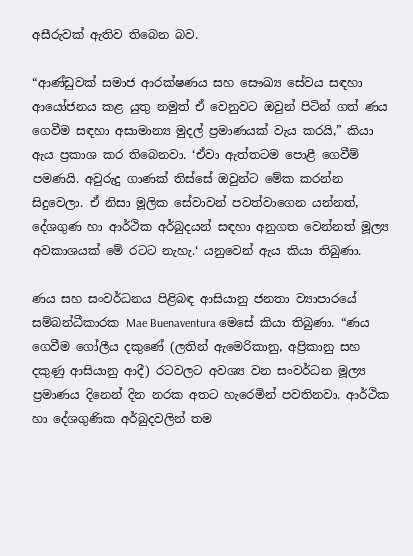අසීරුවක් ඇතිව තිබෙන බව.

“ආණ්ඩුවක් සමාජ ආරක්ෂණය සහ සෞඛ්‍ය සේවය සඳහා ආයෝජනය කළ යුතු නමුත් ඒ වෙනුවට ඔවුන් පිටින් ගත් ණය ගෙවීම සඳහා අසාමාන්‍ය මුදල් ප්‍රමාණයක් වැය කරයි,” කියා ඇය ප්‍රකාශ කර තිබෙනවා. ‘ඒවා ඇත්තටම පොළී ගෙවීම් පමණයි. අවුරුදු ගාණක් තිස්සේ ඔවුන්ට මේක කරන්න සිදුවෙලා. ඒ නිසා මූලික සේවාවන් පවත්වාගෙන යන්නත්, දේශගුණ හා ආර්ථික අර්බුදයන් සඳහා අනුගත වෙන්නත් මූල්‍ය අවකාශයක් මේ රටට නැහැ.‘ යනුවෙන් ඇය කියා තිබුණා.

ණය සහ සංවර්ධනය පිළිබඳ ආසියානු ජනතා ව්‍යාපාරයේ සම්බන්ධීකාරක Mae Buenaventura මෙසේ කියා තිබුණා. “ණය ගෙවීම ගෝලීය දකුණේ (ලතින් ඇමෙරිකානු, අප්‍රිකානු සහ දකුණු ආසියානු ආදී) රටවලට අවශ්‍ය වන සංවර්ධන මූල්‍ය ප්‍රමාණය දිනෙන් දින නරක අතට හැරෙමින් පවතිනවා. ආර්ථික හා දේශගුණික අර්බුදවලින් තම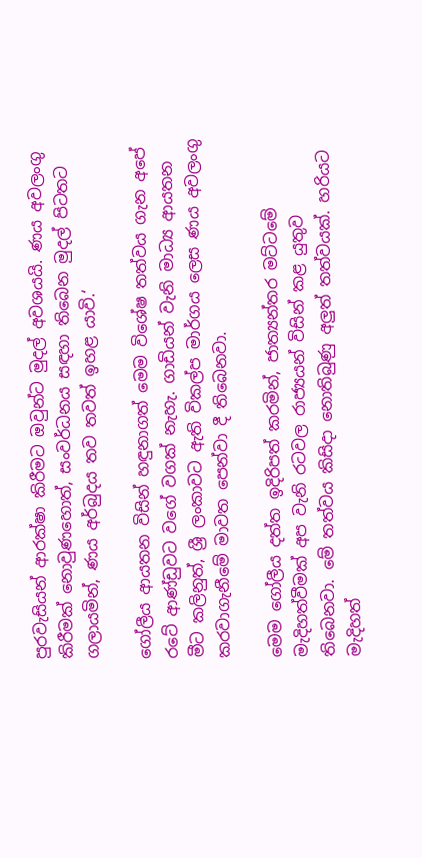පුරවැසියන් ආරක්ෂා කිරීමට ඔවුන්ට මුදල් අවශයයි. ණය අවලංගු කිරීමක් නොවුණහොත්, සංවර්ධනය සඳහා තිබෙන මුදල් පිටතට ගලායමින්, ණය අර්බුදය තව තවත් ඉහළ යාවි.‘

ගෝලීය ආයතන විසින් හඳුනාගත් මෙම විශේෂ තත්වය ගැන අපේ රටේ ආණ්ඩුවට වගේ වගක් නැහැ. ගාඩියන් වැනි මාධ්‍ය ආයතන මීට කලිනුත්, ශ්‍රී ලංකාවට ඇති විකල්ප මාර්ගය ලෙස ණය අවලංගු කරවාගැනීමේ මාවත පෙන්වා දී තිබෙනවා.

මෙම ගෝලීය දත්ත ඉදිරිපත් කරමින්, ජාත්‍යන්තර මට්ටමේ මැදිහත්වීමක් අප වැනි රටවල රාජ්‍යයන් විසින් කළ යුතුව තිබෙනවා. මේ තත්වය කිසිදා නොතිබුණු අලුත් තත්වයක්. හරියට මැදිහත්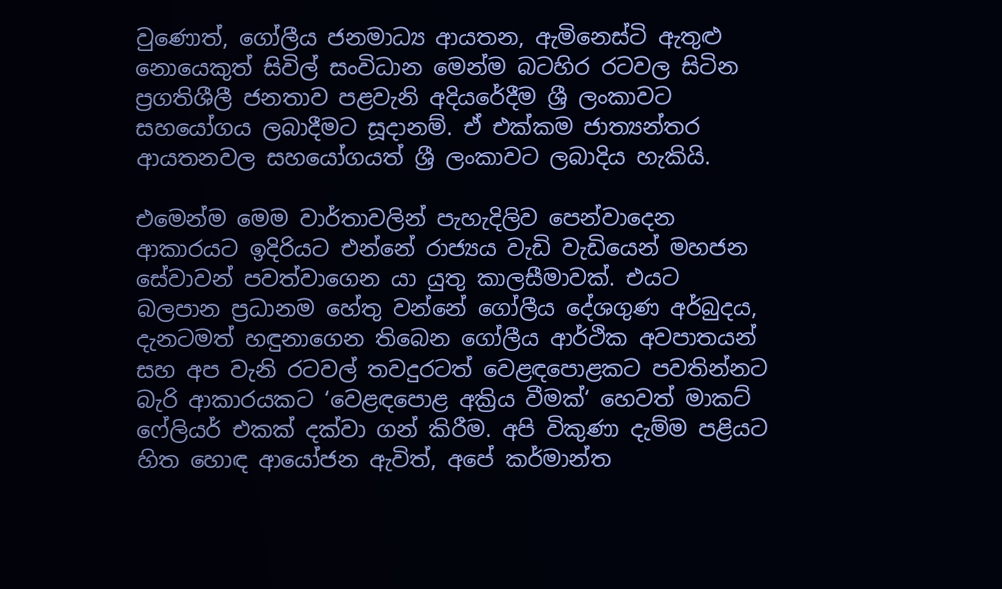වුණොත්, ගෝලීය ජනමාධ්‍ය ආයතන, ඇමිනෙස්ටි ඇතුළු නොයෙකුත් සිවිල් සංවිධාන මෙන්ම බටහිර රටවල සිටින ප්‍රගතිශීලී ජනතාව පළවැනි අදියරේදීම ශ්‍රී ලංකාවට සහයෝගය ලබාදීමට සූදානම්. ඒ එක්කම ජාත්‍යන්තර ආයතනවල සහයෝගයත් ශ්‍රී ලංකාවට ලබාදිය හැකියි.

එමෙන්ම මෙම වාර්තාවලින් පැහැදිලිව පෙන්වාදෙන ආකාරයට ඉදිරියට එන්නේ රාජ්‍යය වැඩි වැඩියෙන් මහජන සේවාවන් පවත්වාගෙන යා යුතු කාලසීමාවක්. එයට බලපාන ප්‍රධානම හේතු වන්නේ ගෝලීය දේශගුණ අර්බුදය, දැනටමත් හඳුනාගෙන තිබෙන ගෝලීය ආර්ථික අවපාතයන් සහ අප වැනි රටවල් තවදුරටත් වෙළඳපොළකට පවතින්නට බැරි ආකාරයකට ‘වෙළඳපොළ අක්‍රිය වීමක්‘ හෙවත් මාකට් ෆේලියර් එකක් දක්වා ගන් කිරීම. අපි විකුණා දැම්ම පළියට හිත හොඳ ආයෝජන ඇවිත්, අපේ කර්මාන්ත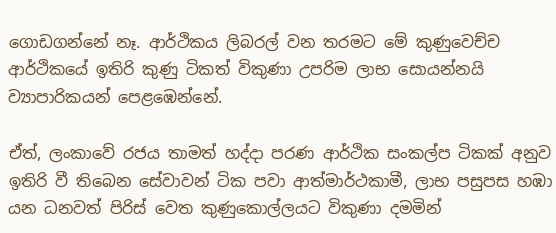ගොඩගන්නේ නෑ. ආර්ථිකය ලිබරල් වන තරමට මේ කුණුවෙච්ච ආර්ථිකයේ ඉතිරි කුණු ටිකත් විකුණා උපරිම ලාභ සොයන්නයි ව්‍යාපාරිකයන් පෙළඹෙන්නේ.

ඒත්, ලංකාවේ රජය තාමත් හද්දා පරණ ආර්ථික සංකල්ප ටිකක් අනුව ඉතිරි වී තිබෙන සේවාවන් ටික පවා ආත්මාර්ථකාමී, ලාභ පසුපස හඹා යන ධනවත් පිරිස් වෙත කුණුකොල්ලයට විකුණා දමමින්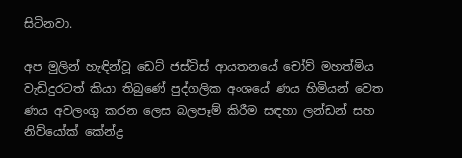සිටිනවා.

අප මුලින් හැඳින්වූ ඩෙට් ජස්ටිස් ආයතනයේ චෝව් මහත්මිය වැඩිදුරටත් කියා තිබුණේ පුද්ගලික අංශයේ ණය හිමියන් වෙත ණය අවලංගු කරන ලෙස බලපෑම් කිරීම සඳහා ලන්ඩන් සහ නිව්යෝක් කේන්ද්‍ර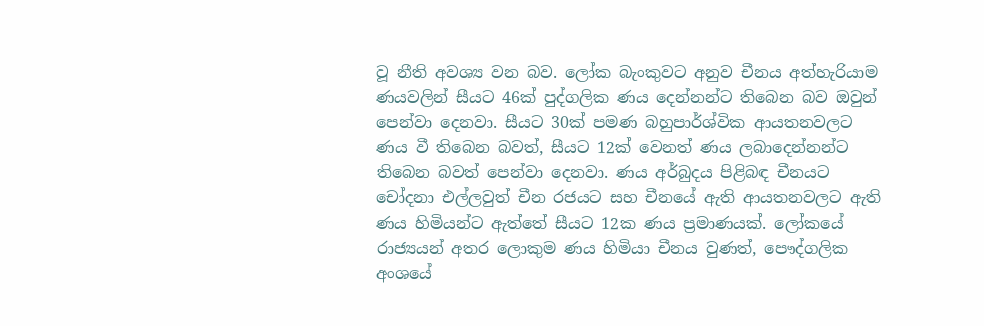වූ නීති අවශ්‍ය වන බව. ලෝක බැංකුවට අනුව චීනය අත්හැරියාම ණයවලින් සීයට 46ක් පුද්ගලික ණය දෙන්නන්ට තිබෙන බව ඔවුන් පෙන්වා දෙනවා. සීයට 30ක් පමණ බහුපාර්ශ්වික ආයතනවලට ණය වී තිබෙන බවත්, සීයට 12ක් වෙනත් ණය ලබාදෙන්නන්ට තිබෙන බවත් පෙන්වා දෙනවා. ණය අර්බුදය පිළිබඳ චීනයට චෝදනා එල්ලවුත් චීන රජයට සහ චීනයේ ඇති ආයතනවලට ඇති ණය හිමියන්ට ඇත්තේ සීයට 12ක ණය ප්‍රමාණයක්. ලෝකයේ රාජ්‍යයන් අතර ලොකුම ණය හිමියා චීනය වුණත්, පෞද්ගලික අංශයේ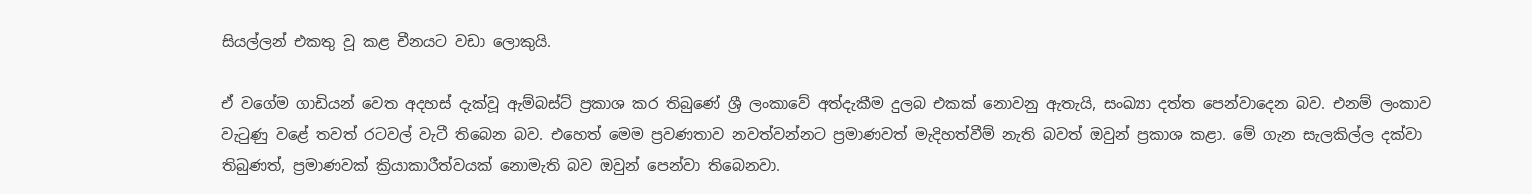සියල්ලන් එකතු වූ කළ චීනයට වඩා ලොකුයි.

ඒ වගේම ගාඩියන් වෙත අදහස් දැක්වූ ඇම්බස්ට් ප්‍රකාශ කර තිබුණේ ශ්‍රී ලංකාවේ අත්දැකීම දුලබ එකක් නොවනු ඇතැයි, සංඛ්‍යා දත්ත පෙන්වාදෙන බව. එනම් ලංකාව වැටුණු වළේ තවත් රටවල් වැටී තිබෙන බව. එහෙත් මෙම ප්‍රවණතාව නවත්වන්නට ප්‍රමාණවත් මැදිහත්වීම් නැති බවත් ඔවුන් ප්‍රකාශ කළා. මේ ගැන සැලකිල්ල දක්වා තිබුණත්, ප්‍රමාණවක් ක්‍රියාකාරීත්වයක් නොමැති බව ඔවුන් පෙන්වා තිබෙනවා.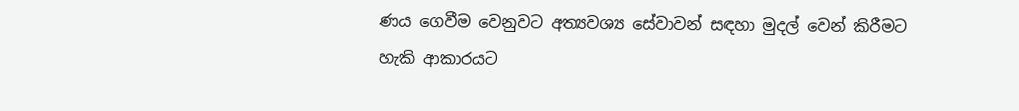ණය ගෙවීම වෙනුවට අත්‍යවශ්‍ය සේවාවන් සඳහා මුදල් වෙන් කිරීමට හැකි ආකාරයට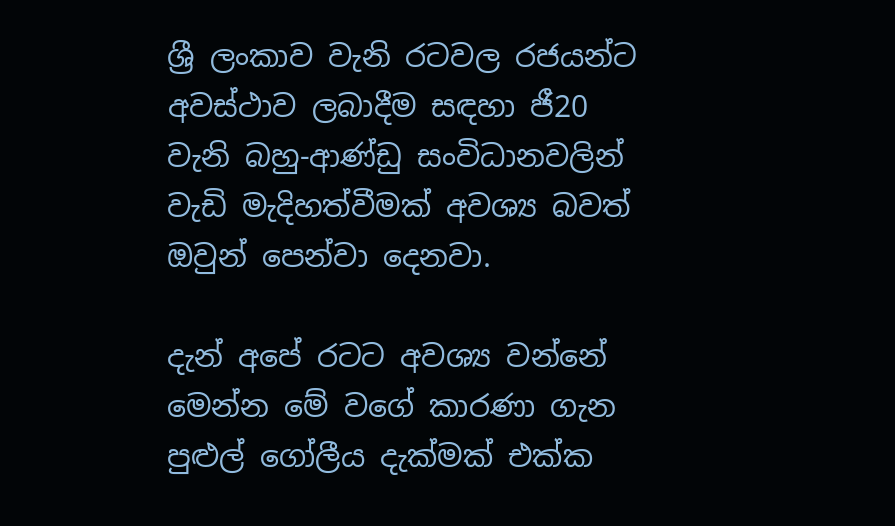ශ්‍රී ලංකාව වැනි රටවල රජයන්ට අවස්ථාව ලබාදීම සඳහා ජී20 වැනි බහු-ආණ්ඩු සංවිධානවලින් වැඩි මැදිහත්වීමක් අවශ්‍ය බවත් ඔවුන් පෙන්වා දෙනවා.

දැන් අපේ රටට අවශ්‍ය වන්නේ මෙන්න මේ වගේ කාරණා ගැන පුළුල් ගෝලීය දැක්මක් එක්ක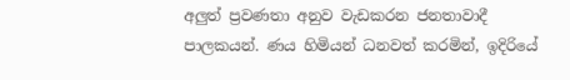අලුත් ප්‍රවණතා අනුව වැඩකරන ජනතාවාදී පාලකයන්. ණය හිමියන් ධනවත් කරමින්, ඉදිරියේ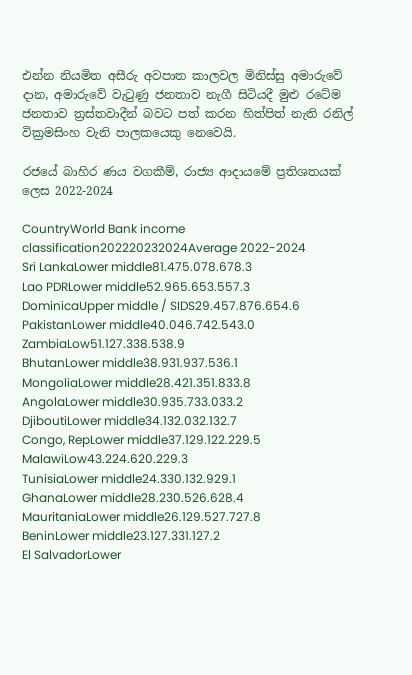එන්න නියමිත අසීරු අවපාත කාලවල මිනිස්සු අමාරුවේ දාන, අමාරුවේ වැටුණු ජනතාව නැගී සිටියදී මුළු රටේම ජනතාව ත්‍රස්තවාදීන් බවට පත් කරන හිත්පිත් නැති රනිල් වික්‍රමසිංහ වැනි පාලකයෙකු නෙවෙයි.

රජයේ බාහිර ණය වගකීම්, රාජ්‍ය ආදායමේ ප්‍රතිශතයක් ලෙස 2022-2024

CountryWorld Bank income classification202220232024Average 2022-2024
Sri LankaLower middle81.475.078.678.3
Lao PDRLower middle52.965.653.557.3
DominicaUpper middle / SIDS29.457.876.654.6
PakistanLower middle40.046.742.543.0
ZambiaLow51.127.338.538.9
BhutanLower middle38.931.937.536.1
MongoliaLower middle28.421.351.833.8
AngolaLower middle30.935.733.033.2
DjiboutiLower middle34.132.032.132.7
Congo, RepLower middle37.129.122.229.5
MalawiLow43.224.620.229.3
TunisiaLower middle24.330.132.929.1
GhanaLower middle28.230.526.628.4
MauritaniaLower middle26.129.527.727.8
BeninLower middle23.127.331.127.2
El SalvadorLower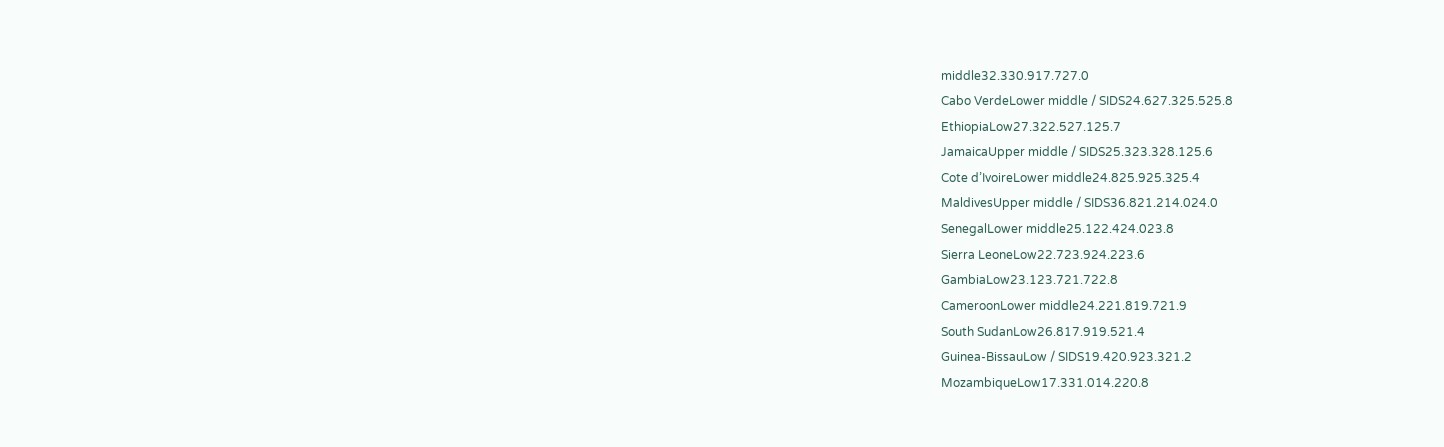middle32.330.917.727.0
Cabo VerdeLower middle / SIDS24.627.325.525.8
EthiopiaLow27.322.527.125.7
JamaicaUpper middle / SIDS25.323.328.125.6
Cote d’IvoireLower middle24.825.925.325.4
MaldivesUpper middle / SIDS36.821.214.024.0
SenegalLower middle25.122.424.023.8
Sierra LeoneLow22.723.924.223.6
GambiaLow23.123.721.722.8
CameroonLower middle24.221.819.721.9
South SudanLow26.817.919.521.4
Guinea-BissauLow / SIDS19.420.923.321.2
MozambiqueLow17.331.014.220.8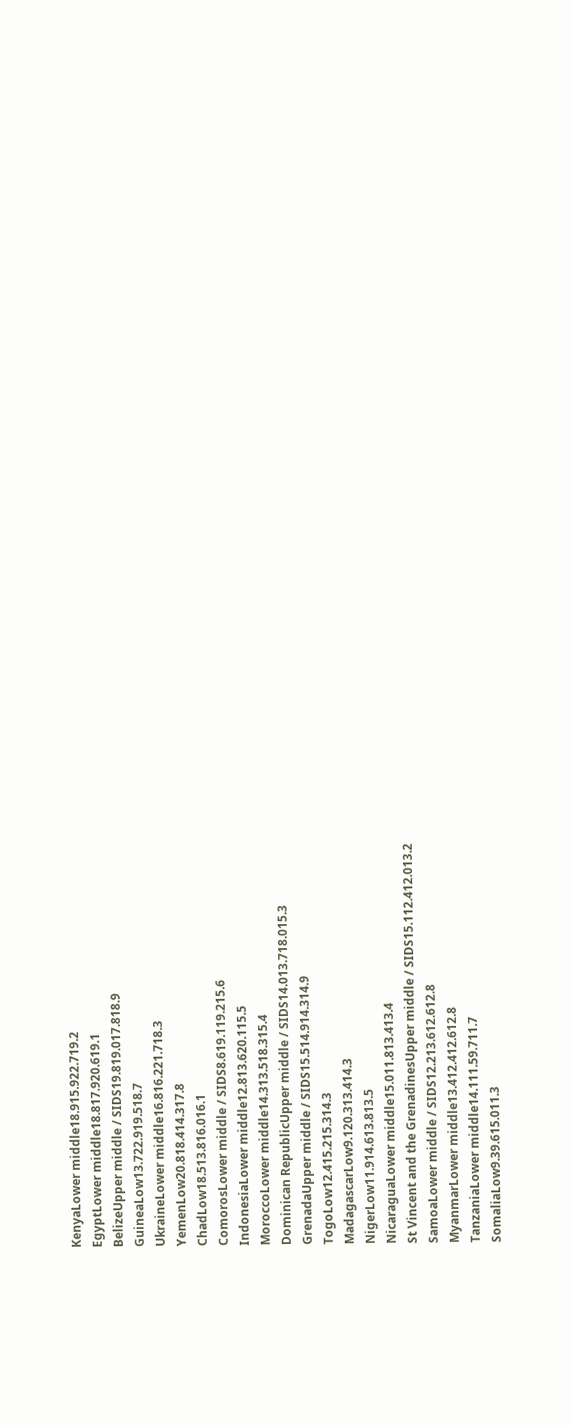KenyaLower middle18.915.922.719.2
EgyptLower middle18.817.920.619.1
BelizeUpper middle / SIDS19.819.017.818.9
GuineaLow13.722.919.518.7
UkraineLower middle16.816.221.718.3
YemenLow20.818.414.317.8
ChadLow18.513.816.016.1
ComorosLower middle / SIDS8.619.119.215.6
IndonesiaLower middle12.813.620.115.5
MoroccoLower middle14.313.518.315.4
Dominican RepublicUpper middle / SIDS14.013.718.015.3
GrenadaUpper middle / SIDS15.514.914.314.9
TogoLow12.415.215.314.3
MadagascarLow9.120.313.414.3
NigerLow11.914.613.813.5
NicaraguaLower middle15.011.813.413.4
St Vincent and the GrenadinesUpper middle / SIDS15.112.412.013.2
SamoaLower middle / SIDS12.213.612.612.8
MyanmarLower middle13.412.412.612.8
TanzaniaLower middle14.111.59.711.7
SomaliaLow9.39.615.011.3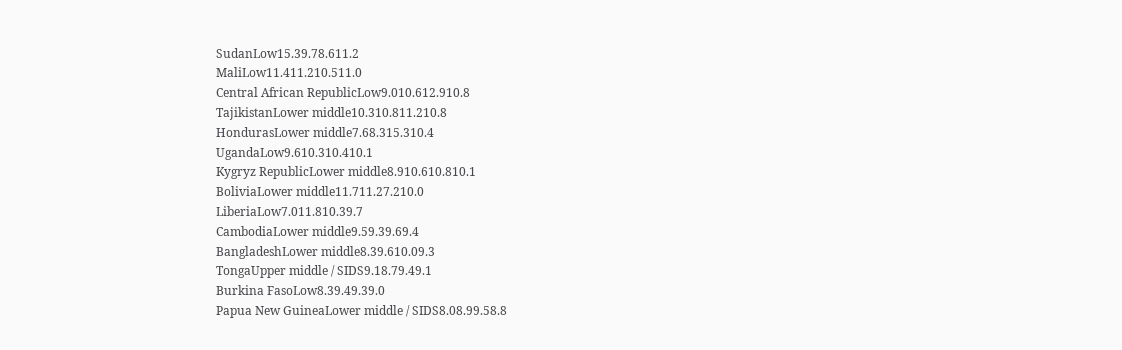SudanLow15.39.78.611.2
MaliLow11.411.210.511.0
Central African RepublicLow9.010.612.910.8
TajikistanLower middle10.310.811.210.8
HondurasLower middle7.68.315.310.4
UgandaLow9.610.310.410.1
Kygryz RepublicLower middle8.910.610.810.1
BoliviaLower middle11.711.27.210.0
LiberiaLow7.011.810.39.7
CambodiaLower middle9.59.39.69.4
BangladeshLower middle8.39.610.09.3
TongaUpper middle / SIDS9.18.79.49.1
Burkina FasoLow8.39.49.39.0
Papua New GuineaLower middle / SIDS8.08.99.58.8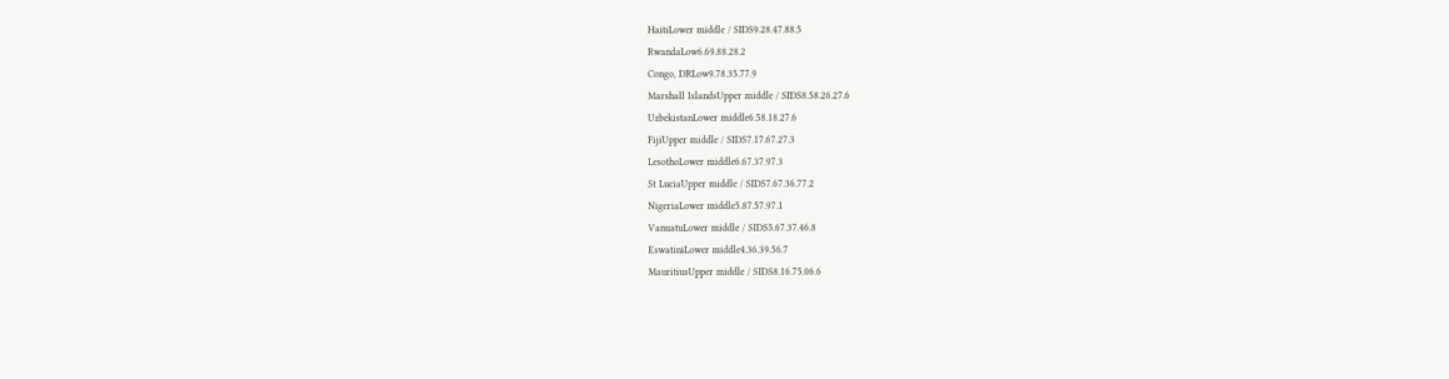HaitiLower middle / SIDS9.28.47.88.5
RwandaLow6.69.88.28.2
Congo, DRLow9.78.35.77.9
Marshall IslandsUpper middle / SIDS8.58.26.27.6
UzbekistanLower middle6.58.18.27.6
FijiUpper middle / SIDS7.17.67.27.3
LesothoLower middle6.67.37.97.3
St LuciaUpper middle / SIDS7.67.36.77.2
NigeriaLower middle5.87.57.97.1
VanuatuLower middle / SIDS5.67.37.46.8
EswatiniLower middle4.36.39.56.7
MauritiusUpper middle / SIDS8.16.75.06.6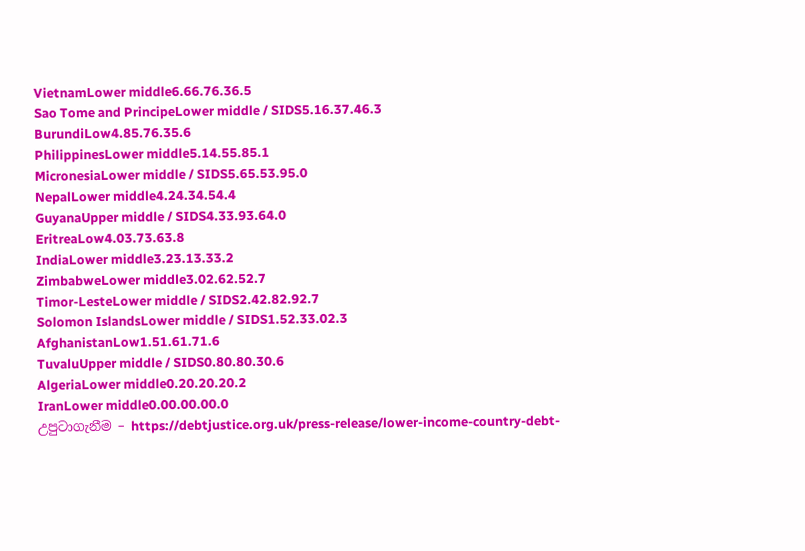VietnamLower middle6.66.76.36.5
Sao Tome and PrincipeLower middle / SIDS5.16.37.46.3
BurundiLow4.85.76.35.6
PhilippinesLower middle5.14.55.85.1
MicronesiaLower middle / SIDS5.65.53.95.0
NepalLower middle4.24.34.54.4
GuyanaUpper middle / SIDS4.33.93.64.0
EritreaLow4.03.73.63.8
IndiaLower middle3.23.13.33.2
ZimbabweLower middle3.02.62.52.7
Timor-LesteLower middle / SIDS2.42.82.92.7
Solomon IslandsLower middle / SIDS1.52.33.02.3
AfghanistanLow1.51.61.71.6
TuvaluUpper middle / SIDS0.80.80.30.6
AlgeriaLower middle0.20.20.20.2
IranLower middle0.00.00.00.0
උපුටාගැනීම – https://debtjustice.org.uk/press-release/lower-income-country-debt-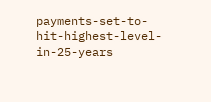payments-set-to-hit-highest-level-in-25-years